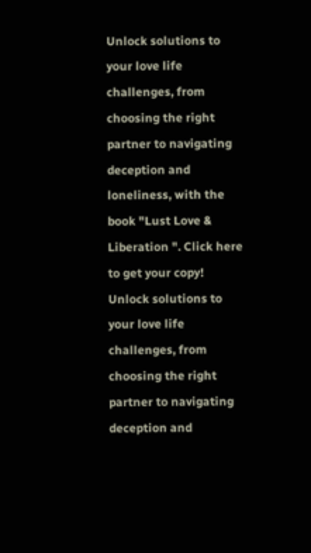Unlock solutions to your love life challenges, from choosing the right partner to navigating deception and loneliness, with the book "Lust Love & Liberation ". Click here to get your copy!
Unlock solutions to your love life challenges, from choosing the right partner to navigating deception and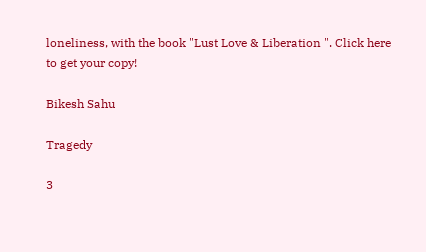loneliness, with the book "Lust Love & Liberation ". Click here to get your copy!

Bikesh Sahu

Tragedy

3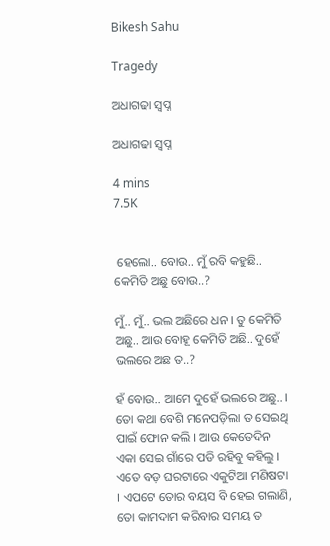Bikesh Sahu

Tragedy

ଅଧାଗଢା ସ୍ଵପ୍ନ

ଅଧାଗଢା ସ୍ଵପ୍ନ

4 mins
7.5K


 ହେଲୋ.. ବୋଉ.. ମୁଁ ରବି କହୁଛି.. କେମିତି ଅଛୁ ବୋଉ..?

ମୁଁ.. ମୁଁ.. ଭଲ ଅଛିରେ ଧନ । ତୁ କେମିତି ଅଛୁ.. ଆଉ ବୋହୂ କେମିତି ଅଛି.. ଦୁହେଁ ଭଲରେ ଅଛ ତ..?

ହଁ ବୋଉ.. ଆମେ ଦୁହେଁ ଭଲରେ ଅଛୁ.. । ତୋ କଥା ବେଶି ମନେପଡ଼ିଲା ତ ସେଇଥି ପାଇଁ ଫୋନ କଲି । ଆଉ କେତେଦିନ ଏକା ସେଇ ଗାଁରେ ପଡି ରହିବୁ କହିଲୁ । ଏତେ ବଡ଼ ଘରଟାରେ ଏକୁଟିଆ ମଣିଷଟା । ଏପଟେ ତୋର ବୟସ ବି ହେଇ ଗଲାଣି, ତୋ କାମଦାମ କରିବାର ସମୟ ତ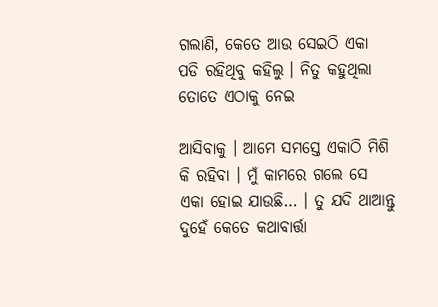ଗଲାଣି, କେତେ ଆଉ ସେଇଠି ଏକା ପଡି ରହିଥିବୁ କହିଲୁ । ନିତୁ କହୁଥିଲା ତୋତେ ଏଠାକୁ ନେଇ

ଆସିବାକୁ । ଆମେ ସମସ୍ତେ ଏକାଠି ମିଶି କି ରହିବା । ମୁଁ କାମରେ ଗଲେ ସେ ଏକା ହୋଇ ଯାଉଛି… । ତୁ ଯଦି ଥାଆନ୍ତୁ ଦୁହେଁ କେତେ କଥାବାର୍ତ୍ତା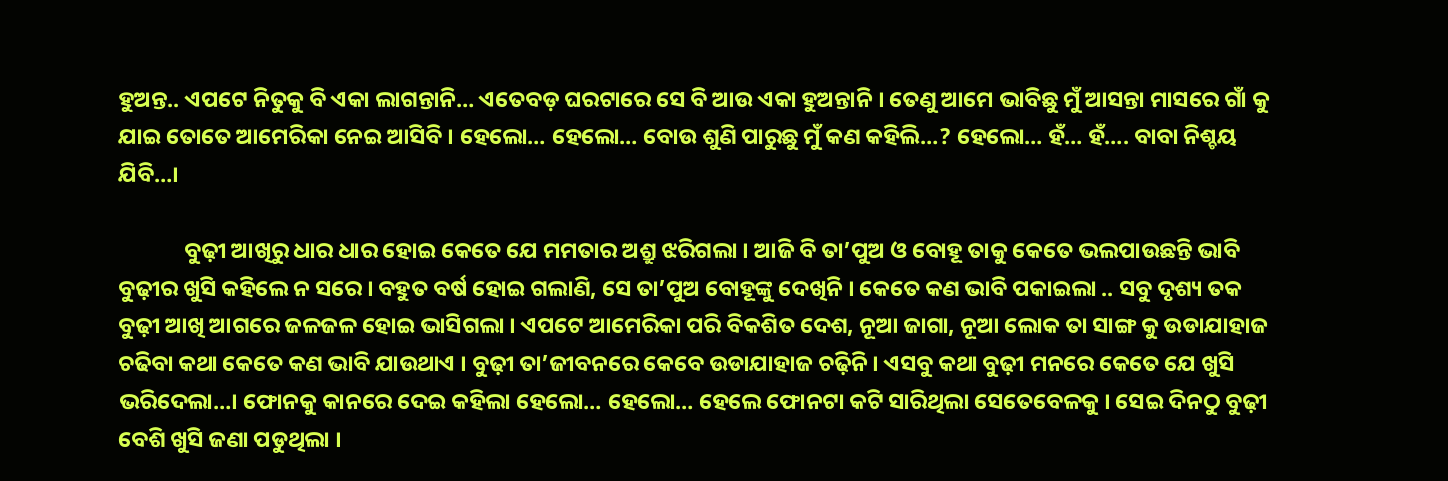ହୁଅନ୍ତ.. ଏପଟେ ନିତୁକୁ ବି ଏକା ଲାଗନ୍ତାନି… ଏତେବଡ଼ ଘରଟାରେ ସେ ବି ଆଉ ଏକା ହୁଅନ୍ତାନି । ତେଣୁ ଆମେ ଭାବିଛୁ ମୁଁ ଆସନ୍ତା ମାସରେ ଗାଁ କୁ ଯାଇ ତୋତେ ଆମେରିକା ନେଇ ଆସିବି । ହେଲୋ… ହେଲୋ… ବୋଉ ଶୁଣି ପାରୁଛୁ ମୁଁ କଣ କହିଲି…? ହେଲୋ… ହଁ… ହଁ…. ବାବା ନିଶ୍ଚୟ ଯିବି…।

             ବୁଢ଼ୀ ଆଖିରୁ ଧାର ଧାର ହୋଇ କେତେ ଯେ ମମତାର ଅଶ୍ରୁ ଝରିଗଲା । ଆଜି ବି ତା’ପୁଅ ଓ ବୋହୂ ତାକୁ କେତେ ଭଲପାଉଛନ୍ତି ଭାବି ବୁଢ଼ୀର ଖୁସି କହିଲେ ନ ସରେ । ବହୁତ ବର୍ଷ ହୋଇ ଗଲାଣି, ସେ ତା’ପୁଅ ବୋହୂଙ୍କୁ ଦେଖିନି । କେତେ କଣ ଭାବି ପକାଇଲା .. ସବୁ ଦୃଶ୍ୟ ତକ ବୁଢ଼ୀ ଆଖି ଆଗରେ ଜଳଜଳ ହୋଇ ଭାସିଗଲା । ଏପଟେ ଆମେରିକା ପରି ବିକଶିତ ଦେଶ, ନୂଆ ଜାଗା, ନୂଆ ଲୋକ ତା ସାଙ୍ଗ କୁ ଉଡାଯାହାଜ ଚଢିବା କଥା କେତେ କଣ ଭାବି ଯାଉଥାଏ । ବୁଢ଼ୀ ତା’ଜୀବନରେ କେବେ ଉଡାଯାହାଜ ଚଢ଼ିନି । ଏସବୁ କଥା ବୁଢ଼ୀ ମନରେ କେତେ ଯେ ଖୁସି ଭରିଦେଲା…। ଫୋନକୁ କାନରେ ଦେଇ କହିଲା ହେଲୋ… ହେଲୋ… ହେଲେ ଫୋନଟା କଟି ସାରିଥିଲା ସେତେବେଳକୁ । ସେଇ ଦିନଠୁ ବୁଢ଼ୀ ବେଶି ଖୁସି ଜଣା ପଡୁଥିଲା ।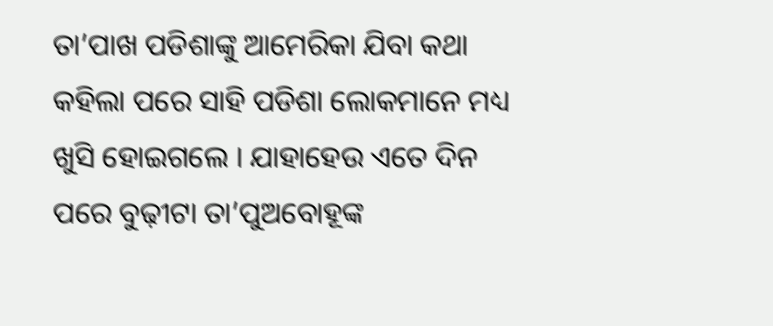ତା’ପାଖ ପଡିଶାଙ୍କୁ ଆମେରିକା ଯିବା କଥା କହିଲା ପରେ ସାହି ପଡିଶା ଲୋକମାନେ ମଧ୍ୟ ଖୁସି ହୋଇଗଲେ । ଯାହାହେଉ ଏତେ ଦିନ ପରେ ବୁଢ଼ୀଟା ତା’ପୁଅବୋହୂଙ୍କ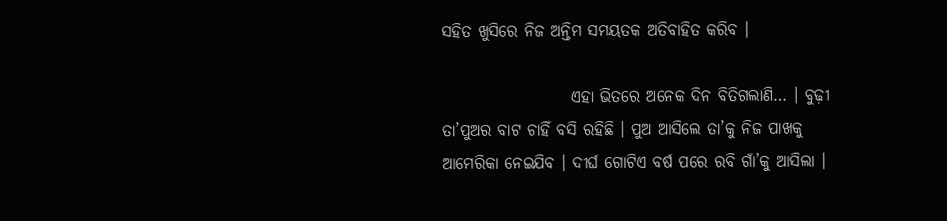ସହିତ ଖୁସିରେ ନିଜ ଅନ୍ତିମ ସମୟତକ ଅତିବାହିତ କରିବ ।

                    ଏହା ଭିତରେ ଅନେକ ଦିନ ବିତିଗଲାଣି… । ବୁଢ଼ୀ ତା’ପୁଅର ବାଟ ଚାହିଁ ବସି ରହିଛି । ପୁଅ ଆସିଲେ ତା’କୁ ନିଜ ପାଖକୁ ଆମେରିକା ନେଇଯିବ । ଦୀର୍ଘ ଗୋଟିଏ ବର୍ଷ ପରେ ରବି ଗାଁ’କୁ ଆସିଲା ।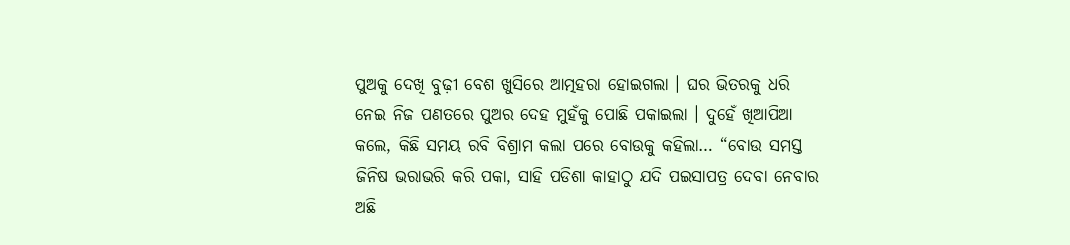ପୁଅକୁ ଦେଖି ବୁଢ଼ୀ ବେଶ ଖୁସିରେ ଆତ୍ମହରା ହୋଇଗଲା । ଘର ଭିତରକୁ ଧରି ନେଇ ନିଜ ପଣତରେ ପୁଅର ଦେହ ମୁହଁକୁ ପୋଛି ପକାଇଲା । ଦୁହେଁ ଖିଆପିଆ କଲେ, କିଛି ସମୟ ରବି ବିଶ୍ରାମ କଲା ପରେ ବୋଉକୁ କହିଲା… “ବୋଉ ସମସ୍ତ ଜିନିଷ ଭରାଭରି କରି ପକା, ସାହି ପଡିଶା କାହାଠୁ ଯଦି ପଇସାପତ୍ର ଦେବା ନେବାର ଅଛି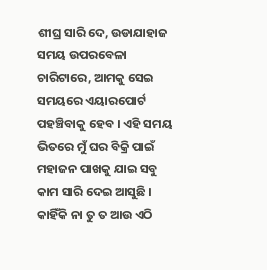ଶୀଘ୍ର ସାରି ଦେ, ଉଡାଯାହାଜ ସମୟ ଉପରବେଳା ଚାରିଟାରେ, ଆମକୁ ସେଇ ସମୟରେ ଏୟାରପୋର୍ଟ ପହଞ୍ଚିବାକୁ ହେବ । ଏହି ସମୟ ଭିତରେ ମୁଁ ଘର ବିକ୍ରି ପାଇଁ ମହାଜନ ପାଖକୁ ଯାଇ ସବୁ କାମ ସାରି ଦେଇ ଆସୁଛି । କାହିଁକି ନା ତୁ ତ ଆଉ ଏଠି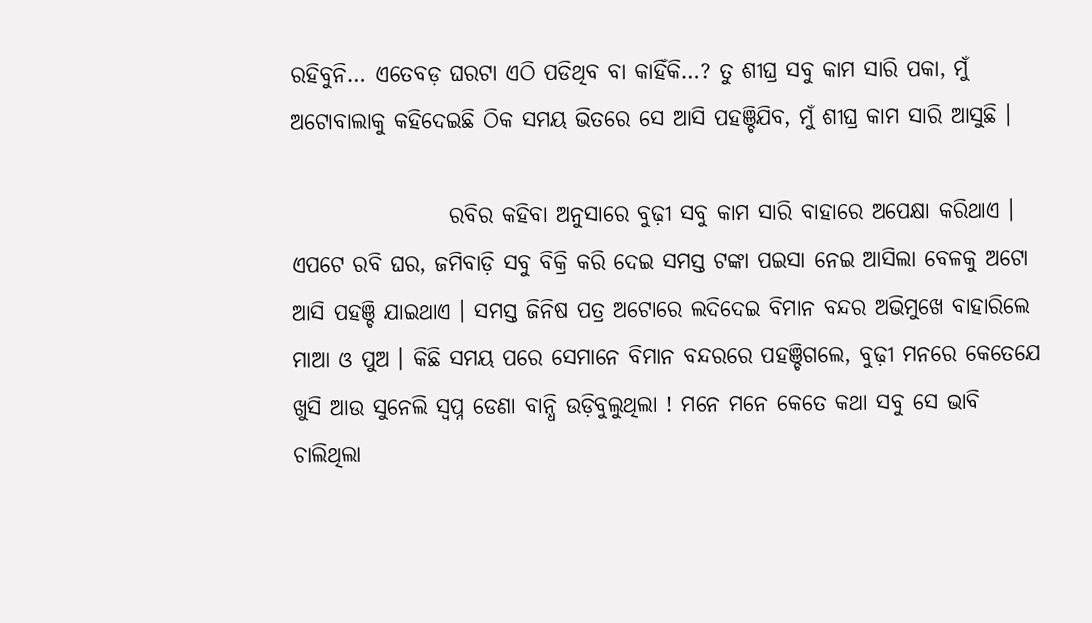ରହିବୁନି… ଏତେବଡ଼ ଘରଟା ଏଠି ପଡିଥିବ ବା କାହିଁକି…? ତୁ ଶୀଘ୍ର ସବୁ କାମ ସାରି ପକା, ମୁଁ ଅଟୋବାଲାକୁ କହିଦେଇଛି ଠିକ ସମୟ ଭିତରେ ସେ ଆସି ପହଞ୍ଚିଯିବ, ମୁଁ ଶୀଘ୍ର କାମ ସାରି ଆସୁଛି ।

                  ରବିର କହିବା ଅନୁସାରେ ବୁଢ଼ୀ ସବୁ କାମ ସାରି ବାହାରେ ଅପେକ୍ଷା କରିଥାଏ । ଏପଟେ ରବି ଘର, ଜମିବାଡ଼ି ସବୁ ବିକ୍ରି କରି ଦେଇ ସମସ୍ତ ଟଙ୍କା ପଇସା ନେଇ ଆସିଲା ବେଳକୁ ଅଟୋ ଆସି ପହଞ୍ଚି ଯାଇଥାଏ । ସମସ୍ତ ଜିନିଷ ପତ୍ର ଅଟୋରେ ଲଦିଦେଇ ବିମାନ ବନ୍ଦର ଅଭିମୁଖେ ବାହାରିଲେ ମାଆ ଓ ପୁଅ । କିଛି ସମୟ ପରେ ସେମାନେ ବିମାନ ବନ୍ଦରରେ ପହଞ୍ଚିଗଲେ, ବୁଢ଼ୀ ମନରେ କେତେଯେ ଖୁସି ଆଉ ସୁନେଲି ସ୍ୱପ୍ନ ଡେଣା ବାନ୍ଧି ଉଡ଼ିବୁଲୁଥିଲା ! ମନେ ମନେ କେତେ କଥା ସବୁ ସେ ଭାବି ଚାଲିଥିଲା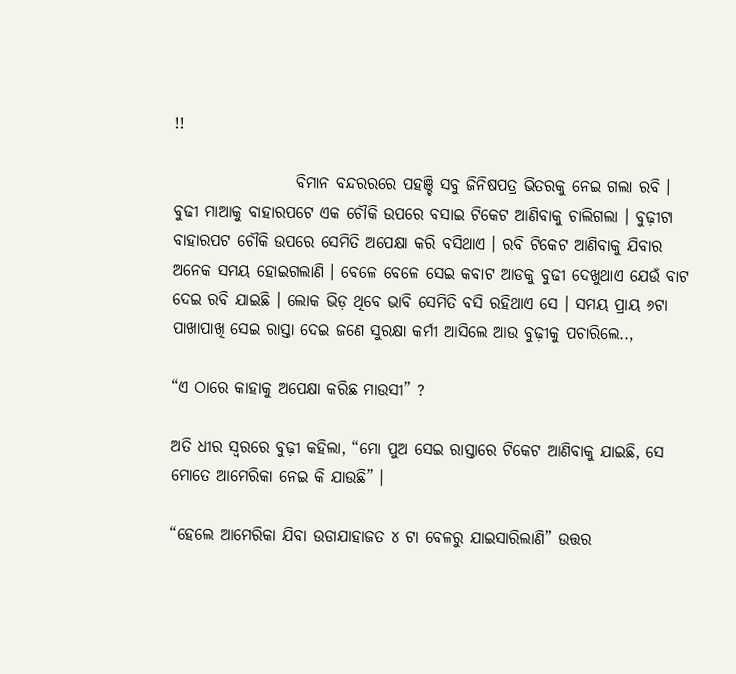!!

                   ବିମାନ ବନ୍ଦରରରେ ପହଞ୍ଚି ସବୁ ଜିନିଷପତ୍ର ଭିତରକୁ ନେଇ ଗଲା ରବି । ବୁଢୀ ମାଆକୁ ବାହାରପଟେ ଏକ ଚୌକି ଉପରେ ବସାଇ ଟିକେଟ ଆଣିବାକୁ ଚାଲିଗଲା । ବୁଢ଼ୀଟା ବାହାରପଟ ଚୌକି ଉପରେ ସେମିତି ଅପେକ୍ଷା କରି ବସିଥାଏ । ରବି ଟିକେଟ ଆଣିବାକୁ ଯିବାର ଅନେକ ସମୟ ହୋଇଗଲାଣି । ବେଳେ ବେଳେ ସେଇ କବାଟ ଆଡକୁ ବୁଢୀ ଦେଖୁଥାଏ ଯେଉଁ ବାଟ ଦେଇ ରବି ଯାଇଛି । ଲୋକ ଭିଡ଼ ଥିବେ ଭାବି ସେମିତି ବସି ରହିଥାଏ ସେ । ସମୟ ପ୍ରାୟ ୬ଟା ପାଖାପାଖି ସେଇ ରାସ୍ତା ଦେଇ ଜଣେ ସୁରକ୍ଷା କର୍ମୀ ଆସିଲେ ଆଉ ବୁଢ଼ୀକୁ ପଚାରିଲେ..,

“ଏ ଠାରେ କାହାକୁ ଅପେକ୍ଷା କରିଛ ମାଉସୀ” ?

ଅତି ଧୀର ସ୍ୱରରେ ବୁଢ଼ୀ କହିଲା, “ମୋ ପୁଅ ସେଇ ରାସ୍ତାରେ ଟିକେଟ ଆଣିବାକୁ ଯାଇଛି, ସେ ମୋତେ ଆମେରିକା ନେଇ କି ଯାଉଛି” ।

“ହେଲେ ଆମେରିକା ଯିବା ଉଡାଯାହାଜତ ୪ ଟା ବେଳରୁ ଯାଇସାରିଲାଣି” ଉତ୍ତର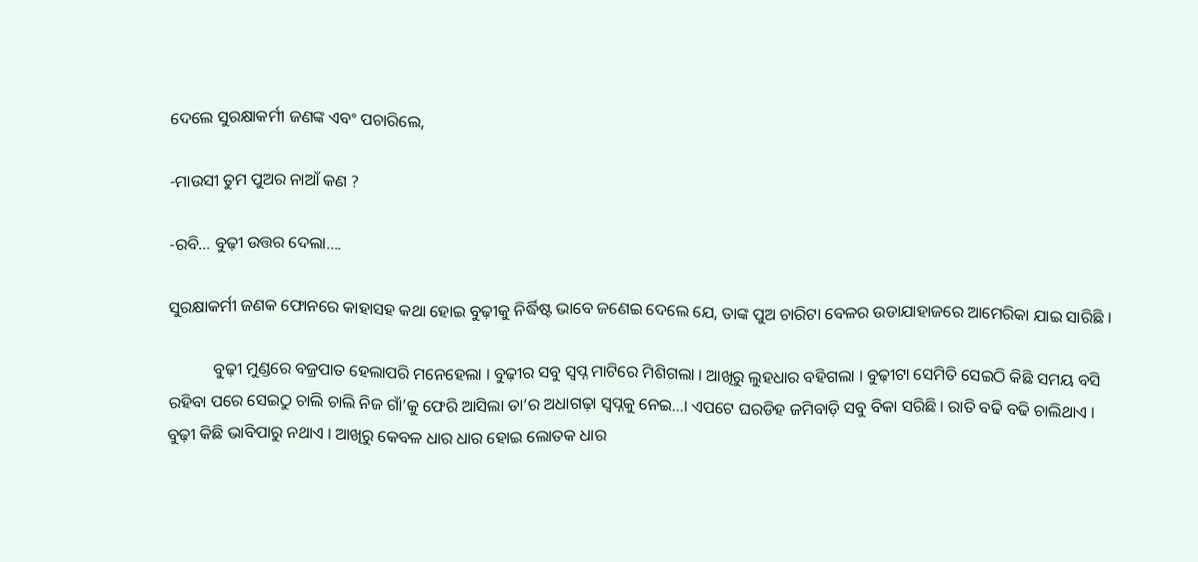ଦେଲେ ସୁରକ୍ଷାକର୍ମୀ ଜଣଙ୍କ ଏବଂ ପଚାରିଲେ,

-ମାଉସୀ ତୁମ ପୁଅର ନାଆଁ କଣ ?

-ରବି… ବୁଢ଼ୀ ଉତ୍ତର ଦେଲା….

ସୁରକ୍ଷାକର୍ମୀ ଜଣକ ଫୋନରେ କାହାସହ କଥା ହୋଇ ବୁଢ଼ୀକୁ ନିର୍ଦ୍ଧିଷ୍ଟ ଭାବେ ଜଣେଇ ଦେଲେ ଯେ, ତାଙ୍କ ପୁଅ ଚାରିଟା ବେଳର ଉଡାଯାହାଜରେ ଆମେରିକା ଯାଇ ସାରିଛି ।

           ବୁଢ଼ୀ ମୁଣ୍ଡରେ ବଜ୍ରପାତ ହେଲାପରି ମନେହେଲା । ବୁଢ଼ୀର ସବୁ ସ୍ୱପ୍ନ ମାଟିରେ ମିଶିଗଲା । ଆଖିରୁ ଲୁହଧାର ବହିଗଲା । ବୁଢ଼ୀଟା ସେମିତି ସେଇଠି କିଛି ସମୟ ବସି ରହିବା ପରେ ସେଇଠୁ ଚାଲି ଚାଲି ନିଜ ଗାଁ’କୁ ଫେରି ଆସିଲା ତା’ର ଅଧାଗଢ଼ା ସ୍ୱପ୍ନକୁ ନେଇ…। ଏପଟେ ଘରଡିହ ଜମିବାଡ଼ି ସବୁ ବିକା ସରିଛି । ରାତି ବଢି ବଢି ଚାଲିଥାଏ । ବୁଢ଼ୀ କିଛି ଭାବିପାରୁ ନଥାଏ । ଆଖିରୁ କେବଳ ଧାର ଧାର ହୋଇ ଲୋତକ ଧାର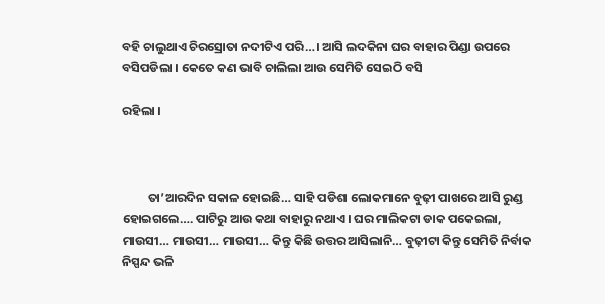ବହି ଚାଲୁଥାଏ ଚିରସ୍ରୋତା ନଦୀଟିଏ ପରି…। ଆସି ଲଦକିନା ଘର ବାହାର ପିଣ୍ଡା ଉପରେ ବସିପଡିଲା । କେତେ କଣ ଭାବି ଚାଲିଲା ଆଉ ସେମିତି ସେଇଠି ବସି

ରହିଲା ।



         ତା’ଆରଦିନ ସକାଳ ହୋଇଛି… ସାହି ପଡିଶା ଲୋକମାନେ ବୁଢ଼ୀ ପାଖରେ ଆସି ରୁଣ୍ଡ ହୋଇଗଲେ…. ପାଟିରୁ ଆଉ କଥା ବାହାରୁ ନଥାଏ । ଘର ମାଲିକଟା ଡାକ ପକେଇଲା, ମାଉସୀ… ମାଉସୀ… ମାଉସୀ… କିନ୍ତୁ କିଛି ଉତ୍ତର ଆସିଲାନି… ବୁଢ଼ୀଟା କିନ୍ତୁ ସେମିତି ନିର୍ବାକ ନିସ୍ପନ୍ଦ ଭଳି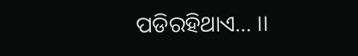ପଡିରହିଥାଏ… ।।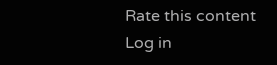Rate this content
Log in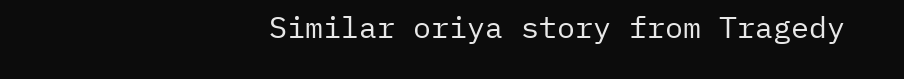Similar oriya story from Tragedy